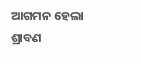ଆଗମନ ହେଲା ଶ୍ରାବଣ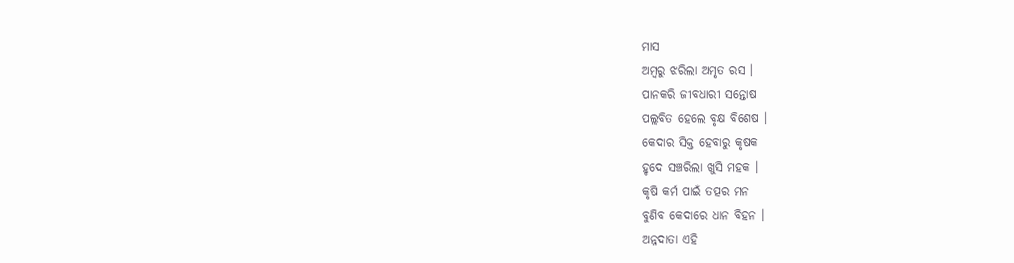ମାସ
ଅମ୍ବରୁ ଝରିଲା ଅମୃତ ରସ ।
ପାନକରି ଜୀବଧାରୀ ସନ୍ତୋଷ
ପଲ୍ଲବିତ ହେଲେ ବୃକ୍ଷ ବିଶେଷ ।
କେଦାର ସିକ୍ତ ହେବାରୁ କୃଷକ
ହୃଦେ ସଞ୍ଚରିଲା ଖୁସି ମହକ ।
କୃଷି କର୍ମ ପାଇଁ ତତ୍ପର ମନ
ବୁଣିବ କେଦାରେ ଧାନ ବିହନ ।
ଅନ୍ନଦାତା ଏହି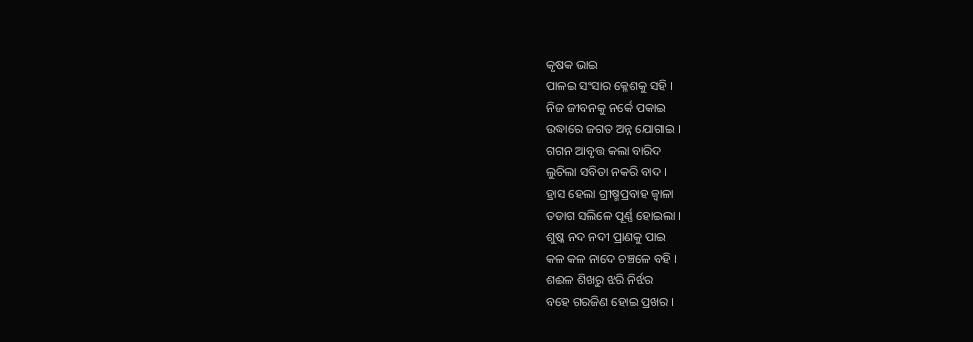କୃଷକ ଭାଇ
ପାଳଇ ସଂସାର କ୍ଳେଶକୁ ସହି ।
ନିଜ ଜୀବନକୁ ନର୍କେ ପକାଇ
ଉଦ୍ଧାରେ ଜଗତ ଅନ୍ନ ଯୋଗାଇ ।
ଗଗନ ଆବୃତ୍ତ କଲା ବାରିଦ
ଲୁଚିଲା ସବିତା ନକରି ବାଦ ।
ହ୍ରାସ ହେଲା ଗ୍ରୀଷ୍ମପ୍ରବାହ ଜ୍ବାଳା
ତଡାଗ ସଲିଳେ ପୂର୍ଣ୍ଣ ହୋଇଲା ।
ଶୁଷ୍କ ନଦ ନଦୀ ପ୍ରାଣକୁ ପାଇ
କଳ କଳ ନାଦେ ଚଞ୍ଚଳେ ବହି ।
ଶଈଳ ଶିଖରୁ ଝରି ନିର୍ଝର
ବହେ ଗରଜିଣ ହୋଇ ପ୍ରଖର ।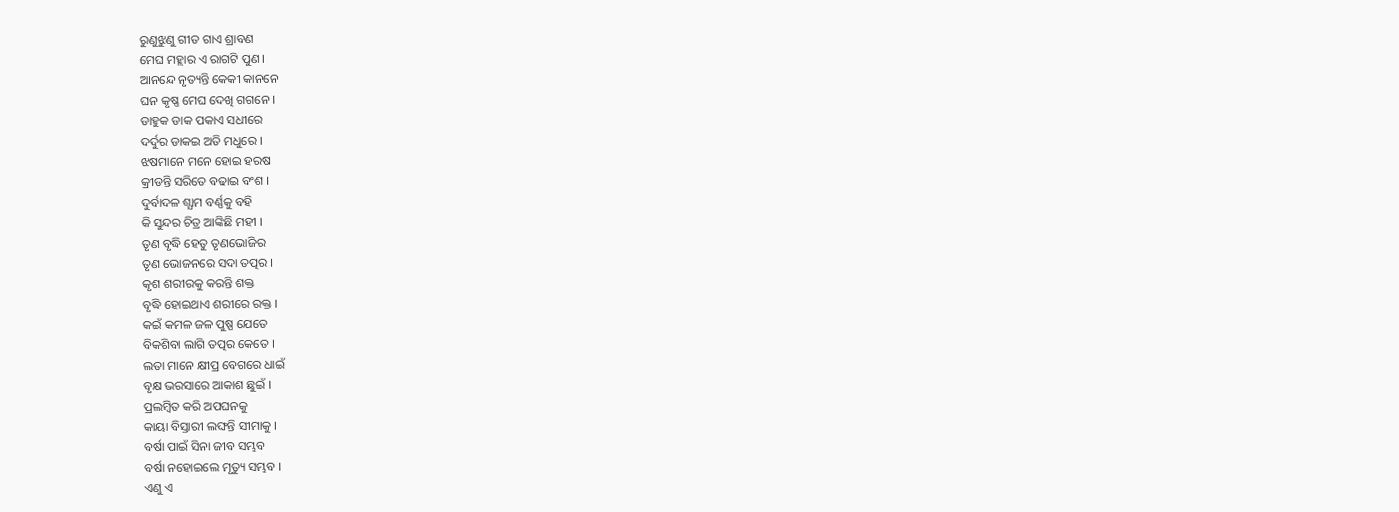ରୁଣୁଝୁଣୁ ଗୀତ ଗାଏ ଶ୍ରାବଣ
ମେଘ ମହ୍ଲାର ଏ ରାଗଟି ପୁଣ ।
ଆନନ୍ଦେ ନୃତ୍ୟନ୍ତି କେକୀ କାନନେ
ଘନ କୃଷ୍ଣ ମେଘ ଦେଖି ଗଗନେ ।
ଡାହୁକ ଡାକ ପକାଏ ସଧୀରେ
ଦର୍ଦୁର ଡାକଇ ଅତି ମଧୁରେ ।
ଝଷମାନେ ମନେ ହୋଇ ହରଷ
କ୍ରୀଡନ୍ତି ସରିତେ ବଢାଇ ବଂଶ ।
ଦୁର୍ବାଦଳ ଶ୍ଯାମ ବର୍ଣ୍ଣକୁ ବହି
କି ସୁନ୍ଦର ଚିତ୍ର ଆଙ୍କିଛି ମହୀ ।
ତୃଣ ବୃଦ୍ଧି ହେତୁ ତୃଣଭୋଜିର
ତୃଣ ଭୋଜନରେ ସଦା ତତ୍ପର ।
କୃଶ ଶରୀରକୁ କରନ୍ତି ଶକ୍ତ
ବୃଦ୍ଧି ହୋଇଥାଏ ଶରୀରେ ରକ୍ତ ।
କଇଁ କମଳ ଜଳ ପୁଷ୍ପ ଯେତେ
ବିକଶିବା ଲାଗି ତତ୍ପର କେତେ ।
ଲତା ମାନେ କ୍ଷୀପ୍ର ବେଗରେ ଧାଇଁ
ବୃକ୍ଷ ଭରସାରେ ଆକାଶ ଛୁଇଁ ।
ପ୍ରଲମ୍ବିତ କରି ଅପଘନକୁ
କାୟା ବିସ୍ତାରୀ ଲଙ୍ଘନ୍ତି ସୀମାକୁ ।
ବର୍ଷା ପାଇଁ ସିନା ଜୀବ ସମ୍ଭବ
ବର୍ଷା ନହୋଇଲେ ମୃତ୍ୟୁ ସମ୍ଭବ ।
ଏଣୁ ଏ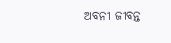ଅବନୀ ଜୀବନ୍ତ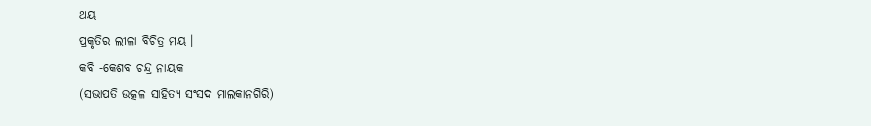ଥୟ
ପ୍ରକୃତିର ଲୀଳା ବିଚିତ୍ର ମୟ ।
କବି -କେଶବ ଚନ୍ଦ୍ର ନାୟକ
(ସଭାପତି ଉତ୍କଳ ସାହିତ୍ୟ ସଂସଦ ମାଲକାନଗିରି)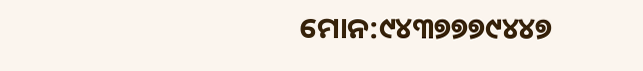ମୋନ:୯୪୩୭୭୭୯୪୪୭